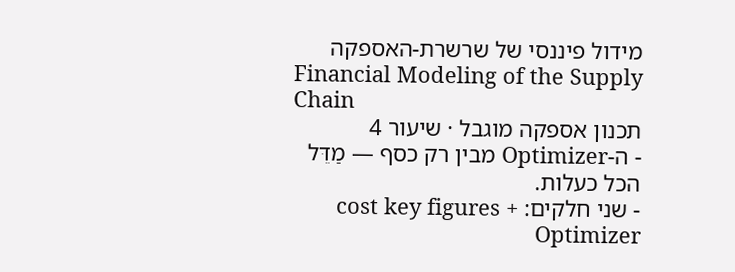מידול פיננסי של שרשרת-האספקה
Financial Modeling of the Supply Chain
תכנון אספקה מוגבל · שיעור 4
- ה-Optimizer מבין רק כסף — מַדֵּל הכל כעלות.
- שני חלקים: cost key figures + Optimizer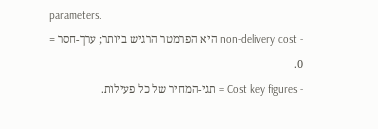parameters.
- non-delivery cost היא הפרמטר הרגיש ביותר; ערך-חסר = 0.
- Cost key figures = תגי-המחיר של כל פעילות.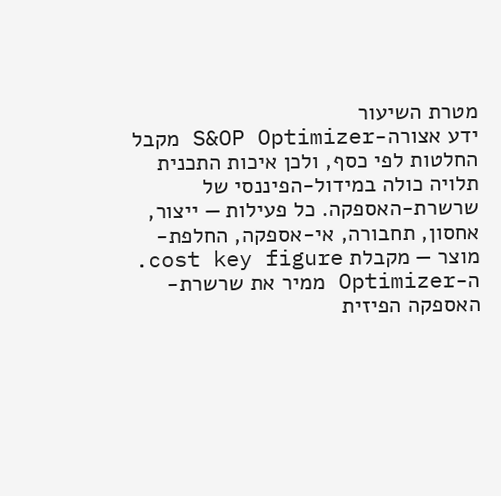מטרת השיעור
ידע אצורה-S&OP Optimizer מקבל החלטות לפי כסף, ולכן איכות התכנית תלויה כולה במידול-הפיננסי של שרשרת-האספקה. כל פעילות — ייצור, אחסון, תחבורה, אי-אספקה, החלפת-מוצר — מקבלת cost key figure. ה-Optimizer ממיר את שרשרת-האספקה הפיזית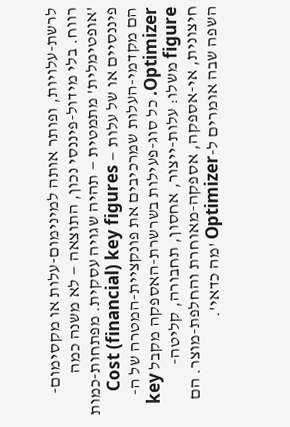לרשת-עלויות, ופותר אותה למינימום-עלות או מקסימום-רווח. בלי מידול-פיננסי נכון, התוצאה — לא משנה כמה 'אופטימלית' מתמטית — תהיה שגויה עסקית. מפתחות-כמות פיננסיים או של עלות — Cost (financial) key figures הם מקדמי-העלות שמרכיבים את פונקציית-המטרה של ה-Optimizer. כל סוג-פעילות בשרשרת-האספקה מקבל key figure משלו: עלות-ייצור, אחסון, תחבורה, קליטה-חיצונית, אי-אספקה, אספקה-מאוחרת והחלפת-מוצר. הם השפה שבה אומרים ל-Optimizer 'מה כדאי'.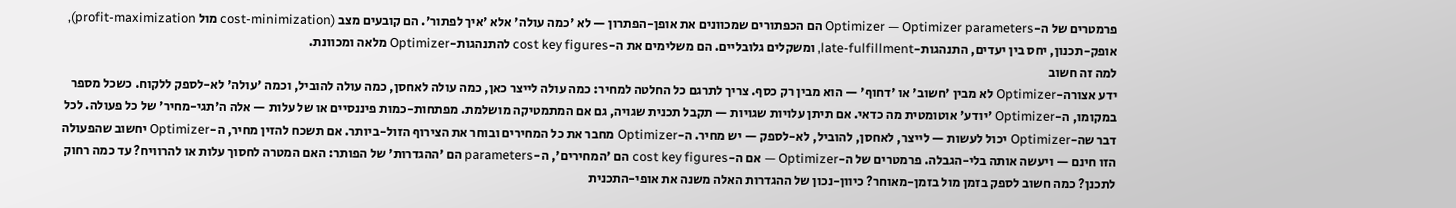פרמטרים של ה-Optimizer — Optimizer parameters הם הכפתורים שמכוונים את אופן-הפתרון — לא 'כמה עולה' אלא 'איך לפתור'. הם קובעים מצב (cost-minimization מול profit-maximization), אופק-תכנון, יחס בין יעדים, התנהגות-late-fulfillment, ומשקלים גלובליים. הם משלימים את ה-cost key figures להתנהגות-Optimizer מלאה ומכוונת.
למה זה חשוב
ידע אצורה-Optimizer לא מבין 'חשוב' או 'דחוף' — הוא מבין רק כסף. צריך לתרגם כל החלטה למחיר: כמה עולה לייצר כאן, כמה עולה לאחסן, כמה עולה להוביל, וכמה 'עולה' לא-לספק ללקוח. כשכל מספר במקומו, ה-Optimizer 'יודע' אוטומטית מה כדאי. אם תיתן עלויות שגויות — תקבל תכנית שגויה, גם אם המתמטיקה מושלמת. מפתחות-כמות פיננסיים או של עלות — אלה ה'תגי-מחיר' של כל פעולה. לכל דבר שה-Optimizer יכול לעשות — לייצר, לאחסן, להוביל, לא-לספק — יש מחיר. ה-Optimizer מחבר את כל המחירים ובוחר את הצירוף הזול-ביותר. אם תשכח להזין מחיר, ה-Optimizer יחשוב שהפעולה הזו חינם — ויעשה אותה בלי-הגבלה. פרמטרים של ה-Optimizer — אם ה-cost key figures הם 'המחירים', ה-parameters הם 'ההגדרות' של הפותר: האם המטרה לחסוך עלות או להרוויח? עד כמה רחוק לתכנן? כמה חשוב לספק בזמן מול בזמן-מאוחר? כיוון-נכון של ההגדרות האלה משנה את אופי-התכנית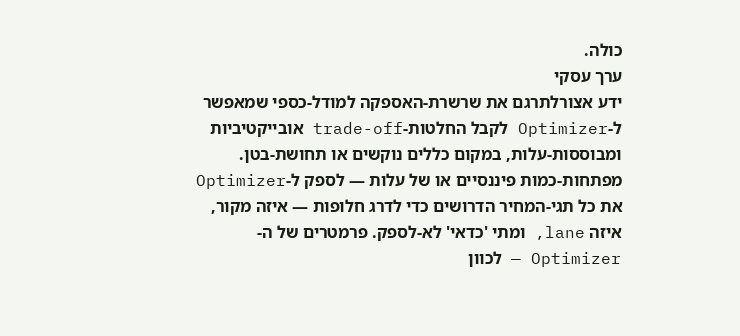כולה.
ערך עסקי
ידע אצורלתרגם את שרשרת-האספקה למודל-כספי שמאפשר ל-Optimizer לקבל החלטות-trade-off אובייקטיביות ומבוססות-עלות, במקום כללים נוקשים או תחושת-בטן. מפתחות-כמות פיננסיים או של עלות — לספק ל-Optimizer את כל תגי-המחיר הדרושים כדי לדרג חלופות — איזה מקור, איזה lane, ומתי 'כדאי' לא-לספק. פרמטרים של ה-Optimizer — לכוון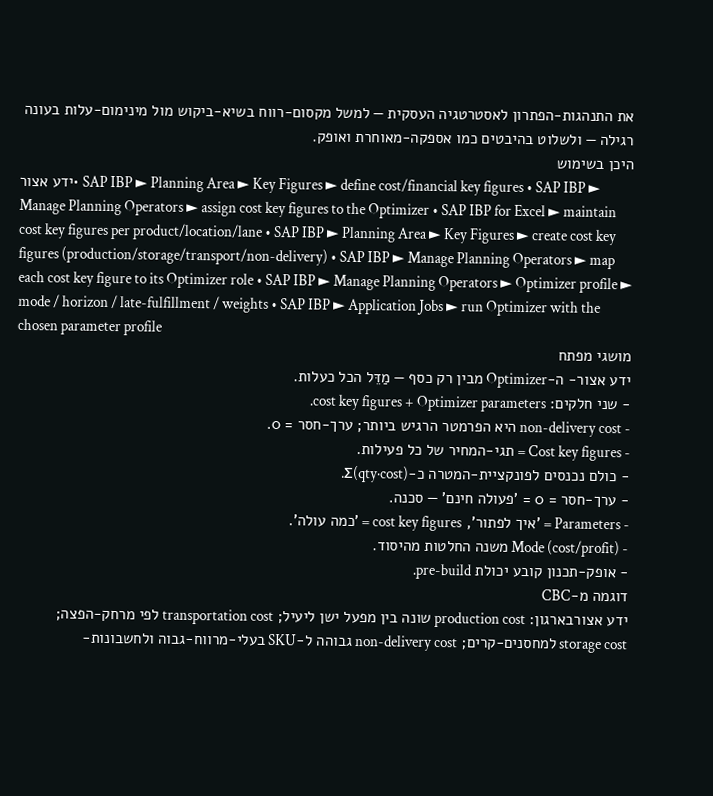את התנהגות-הפתרון לאסטרטגיה העסקית — למשל מקסום-רווח בשיא-ביקוש מול מינימום-עלות בעונה רגילה — ולשלוט בהיבטים כמו אספקה-מאוחרת ואופק.
היכן בשימוש
ידע אצור• SAP IBP ► Planning Area ► Key Figures ► define cost/financial key figures • SAP IBP ► Manage Planning Operators ► assign cost key figures to the Optimizer • SAP IBP for Excel ► maintain cost key figures per product/location/lane • SAP IBP ► Planning Area ► Key Figures ► create cost key figures (production/storage/transport/non-delivery) • SAP IBP ► Manage Planning Operators ► map each cost key figure to its Optimizer role • SAP IBP ► Manage Planning Operators ► Optimizer profile ► mode / horizon / late-fulfillment / weights • SAP IBP ► Application Jobs ► run Optimizer with the chosen parameter profile
מושגי מפתח
ידע אצור- ה-Optimizer מבין רק כסף — מַדֵּל הכל כעלות.
- שני חלקים: cost key figures + Optimizer parameters.
- non-delivery cost היא הפרמטר הרגיש ביותר; ערך-חסר = 0.
- Cost key figures = תגי-המחיר של כל פעילות.
- כולם נכנסים לפונקציית-המטרה כ-Σ(qty·cost).
- ערך-חסר = 0 = 'פעולה חינם' — סכנה.
- Parameters = 'איך לפתור', cost key figures = 'כמה עולה'.
- Mode (cost/profit) משנה החלטות מהיסוד.
- אופק-תכנון קובע יכולת pre-build.
דוגמה מ-CBC
ידע אצורבארגון: production cost שונה בין מפעל ישן ליעיל; transportation cost לפי מרחק-הפצה; storage cost למחסנים-קרים; non-delivery cost גבוהה ל-SKU בעלי-מרווח-גבוה ולחשבונות-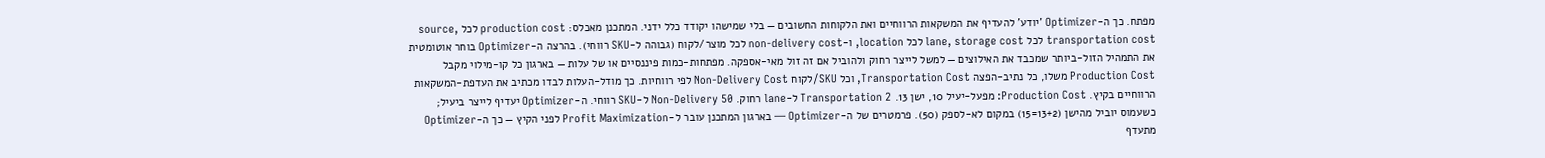מפתח. כך ה-Optimizer 'יודע' להעדיף את המשקאות הרווחיים ואת הלקוחות החשובים — בלי שמישהו יקודד כלל ידני. המתכנן מאכלס: production cost לכל source, transportation cost לכל lane, storage cost לכל location, ו-non-delivery cost לכל מוצר/לקוח (גבוהה ל-SKU רווחי). בהרצה ה-Optimizer בוחר אוטומטית את התמהיל הזול-ביותר שמכבד את האילוצים — למשל לייצר רחוק ולהוביל אם זה זול מאי-אספקה. מפתחות-כמות פיננסיים או של עלות — בארגון כל קו-מילוי מקבל Production Cost משלו, כל נתיב-הפצה Transportation Cost, וכל SKU/לקוח Non-Delivery Cost לפי רווחיות. כך מודל-העלות לבדו מכתיב את העדפת-המשקאות הרווחיים בקיץ. Production Cost: מפעל-יעיל 10, ישן 13. Transportation 2 ל-lane רחוק. Non-Delivery 50 ל-SKU רווחי. ה-Optimizer יעדיף לייצר ביעיל; כשעמוס יוביל מהישן (13+2=15) במקום לא-לספק (50). פרמטרים של ה-Optimizer — בארגון המתכנן עובר ל-Profit Maximization לפני הקיץ — כך ה-Optimizer מתעדף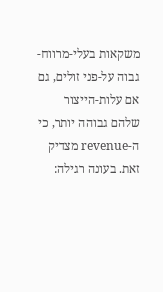משקאות בעלי-מרווח-גבוה על-פני זולים, גם אם עלות-הייצור שלהם גבוהה יותר, כי ה-revenue מצדיק זאת. בעונה רגילה: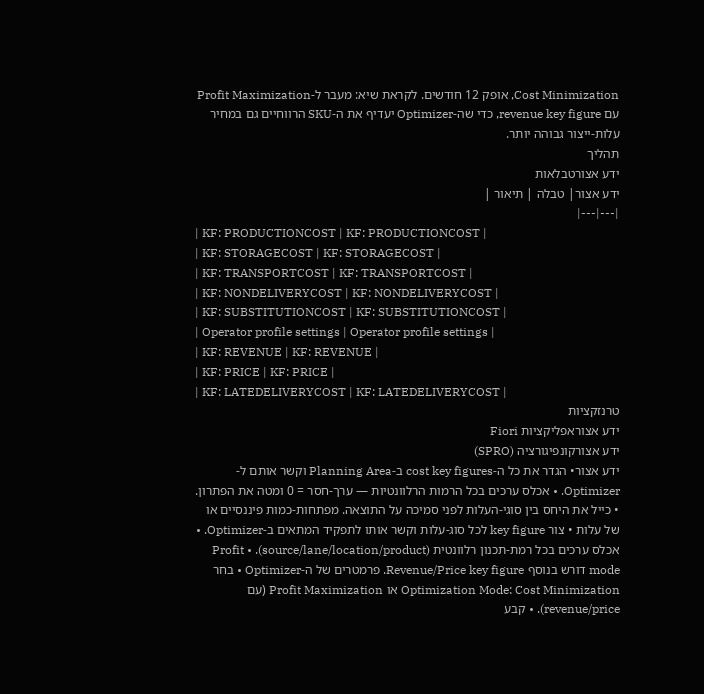Cost Minimization, אופק 12 חודשים. לקראת שיא: מעבר ל-Profit Maximization עם revenue key figure, כדי שה-Optimizer יעדיף את ה-SKU הרווחיים גם במחיר עלות-ייצור גבוהה יותר.
תהליך
ידע אצורטבלאות
ידע אצור| טבלה | תיאור |
|---|---|
| KF: PRODUCTIONCOST | KF: PRODUCTIONCOST |
| KF: STORAGECOST | KF: STORAGECOST |
| KF: TRANSPORTCOST | KF: TRANSPORTCOST |
| KF: NONDELIVERYCOST | KF: NONDELIVERYCOST |
| KF: SUBSTITUTIONCOST | KF: SUBSTITUTIONCOST |
| Operator profile settings | Operator profile settings |
| KF: REVENUE | KF: REVENUE |
| KF: PRICE | KF: PRICE |
| KF: LATEDELIVERYCOST | KF: LATEDELIVERYCOST |
טרנזקציות
ידע אצוראפליקציות Fiori
ידע אצורקונפיגורציה (SPRO)
ידע אצור• הגדר את כל ה-cost key figures ב-Planning Area וקשר אותם ל-Optimizer. • אכלס ערכים בכל הרמות הרלוונטיות — ערך-חסר = 0 ומטה את הפתרון. • כייל את היחס בין סוגי-העלות לפני סמיכה על התוצאה. מפתחות-כמות פיננסיים או של עלות • צור key figure לכל סוג-עלות וקשר אותו לתפקיד המתאים ב-Optimizer. • אכלס ערכים בכל רמת-תכנון רלוונטית (source/lane/location/product). • Profit mode דורש בנוסף Revenue/Price key figure. פרמטרים של ה-Optimizer • בחר Optimization Mode: Cost Minimization או Profit Maximization (עם revenue/price). • קבע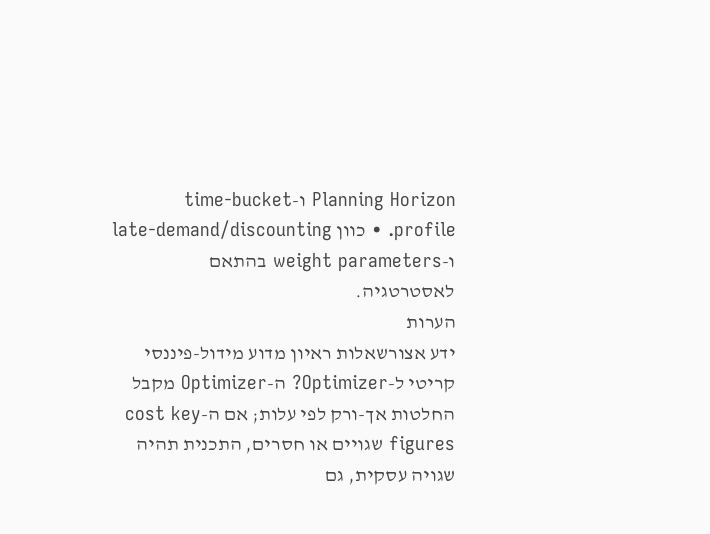Planning Horizon ו-time-bucket profile. • כוון late-demand/discounting ו-weight parameters בהתאם לאסטרטגיה.
הערות
ידע אצורשאלות ראיון מדוע מידול-פיננסי קריטי ל-Optimizer? ה-Optimizer מקבל החלטות אך-ורק לפי עלות; אם ה-cost key figures שגויים או חסרים, התכנית תהיה שגויה עסקית, גם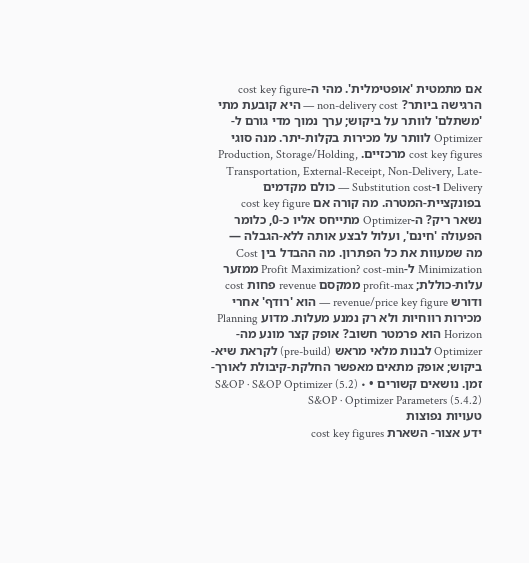אם מתמטית 'אופטימלית'. מהי ה-cost key figure הרגישה ביותר? non-delivery cost — היא קובעת מתי 'משתלם' לוותר על ביקוש; ערך נמוך מדי גורם ל-Optimizer לוותר על מכירות בקלות-יתר. מנה סוגי cost key figures מרכזיים. Production, Storage/Holding, Transportation, External-Receipt, Non-Delivery, Late-Delivery ו-Substitution cost — כולם מקדמים בפונקציית-המטרה. מה קורה אם cost key figure נשאר ריק? ה-Optimizer מתייחס אליו כ-0, כלומר הפעולה 'חינם', ועלול לבצע אותה ללא-הגבלה — מה שמעוות את כל הפתרון. מה ההבדל בין Cost Minimization ל-Profit Maximization? cost-min ממזער עלות-כוללת; profit-max ממקסם revenue פחות cost ודורש revenue/price key figure — הוא 'רודף' אחרי מכירות רווחיות ולא רק נמנע מעלות. מדוע Planning Horizon הוא פרמטר חשוב? אופק קצר מונע מה-Optimizer לבנות מלאי מראש (pre-build) לקראת שיא-ביקוש; אופק מתאים מאפשר החלקת-קיבולת לאורך-זמן. נושאים קשורים • S&OP · S&OP Optimizer (5.2) • S&OP · Optimizer Parameters (5.4.2)
טעויות נפוצות
ידע אצור- השארת cost key figures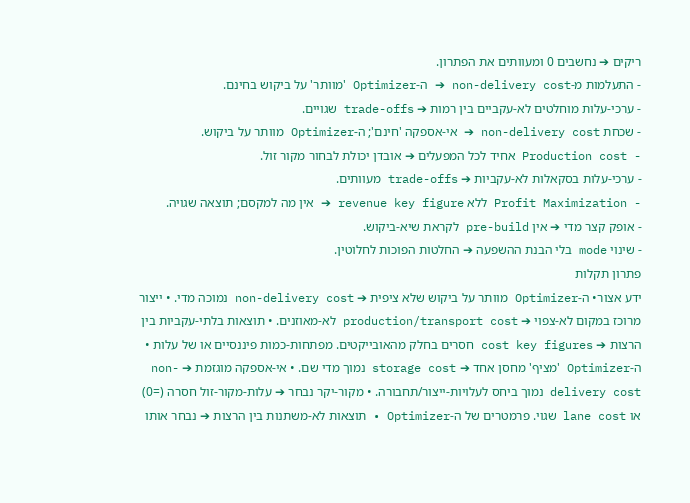ריקים ➔ נחשבים 0 ומעוותים את הפתרון.
- התעלמות מ-non-delivery cost ➔ ה-Optimizer 'מוותר' על ביקוש בחינם.
- ערכי-עלות מוחלטים לא-עקביים בין רמות ➔ trade-offs שגויים.
- שכחת non-delivery cost ➔ אי-אספקה 'חינם'; ה-Optimizer מוותר על ביקוש.
- Production cost אחיד לכל המפעלים ➔ אובדן יכולת לבחור מקור זול.
- ערכי-עלות בסקאלות לא-עקביות ➔ trade-offs מעוותים.
- Profit Maximization ללא revenue key figure ➔ אין מה למקסם; תוצאה שגויה.
- אופק קצר מדי ➔ אין pre-build לקראת שיא-ביקוש.
- שינוי mode בלי הבנת ההשפעה ➔ החלטות הפוכות לחלוטין.
פתרון תקלות
ידע אצור• ה-Optimizer מוותר על ביקוש שלא ציפית ➔ non-delivery cost נמוכה מדי. • ייצור מרוכז במקום לא-צפוי ➔ production/transport cost לא-מאוזנים. • תוצאות בלתי-עקביות בין הרצות ➔ cost key figures חסרים בחלק מהאובייקטים. מפתחות-כמות פיננסיים או של עלות • ה-Optimizer 'מציף' מחסן אחד ➔ storage cost נמוך מדי שם. • אי-אספקה מוגזמת ➔ non-delivery cost נמוך ביחס לעלויות-ייצור/תחבורה. • מקור-יקר נבחר ➔ עלות-מקור-זול חסרה (=0) או lane cost שגוי. פרמטרים של ה-Optimizer • תוצאות לא-משתנות בין הרצות ➔ נבחר אותו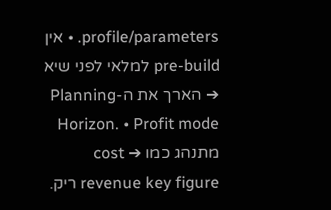profile/parameters. • אין pre-build למלאי לפני שיא ➔ הארך את ה-Planning Horizon. • Profit mode מתנהג כמו cost ➔ revenue key figure ריק.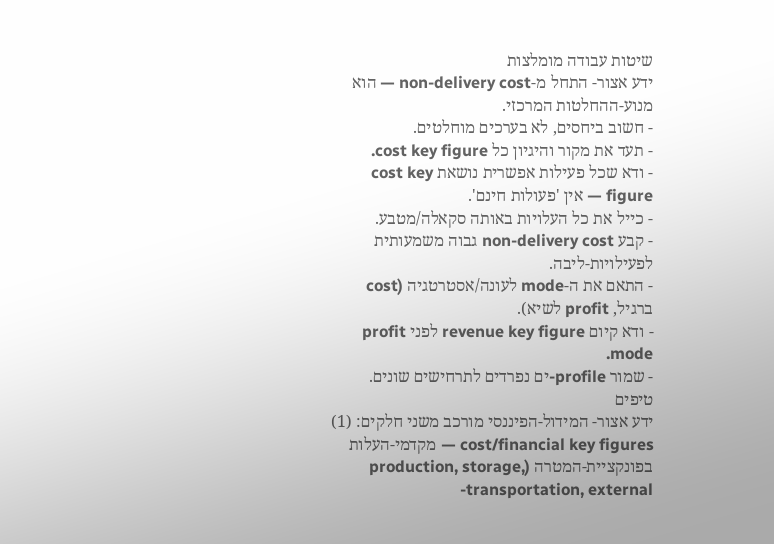שיטות עבודה מומלצות
ידע אצור- התחל מ-non-delivery cost — הוא מנוע-ההחלטות המרכזי.
- חשוב ביחסים, לא בערכים מוחלטים.
- תעד את מקור והיגיון כל cost key figure.
- ודא שכל פעילות אפשרית נושאת cost key figure — אין 'פעולות חינם'.
- כייל את כל העלויות באותה סקאלה/מטבע.
- קבע non-delivery cost גבוה משמעותית לפעילויות-ליבה.
- התאם את ה-mode לעונה/אסטרטגיה (cost ברגיל, profit לשיא).
- ודא קיום revenue key figure לפני profit mode.
- שמור profile-ים נפרדים לתרחישים שונים.
טיפים
ידע אצור- המידול-הפיננסי מורכב משני חלקים: (1) cost/financial key figures — מקדמי-העלות בפונקציית-המטרה (production, storage, transportation, external-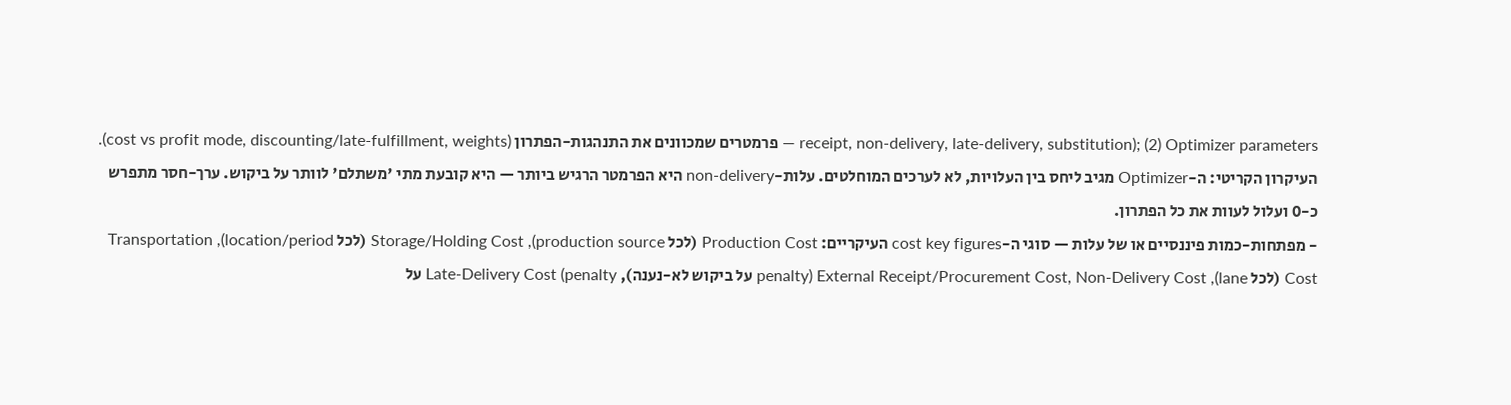receipt, non-delivery, late-delivery, substitution); (2) Optimizer parameters — פרמטרים שמכוונים את התנהגות-הפתרון (cost vs profit mode, discounting/late-fulfillment, weights). העיקרון הקריטי: ה-Optimizer מגיב ליחס בין העלויות, לא לערכים המוחלטים. עלות-non-delivery היא הפרמטר הרגיש ביותר — היא קובעת מתי 'משתלם' לוותר על ביקוש. ערך-חסר מתפרש כ-0 ועלול לעוות את כל הפתרון.
- מפתחות-כמות פיננסיים או של עלות — סוגי ה-cost key figures העיקריים: Production Cost (לכל production source), Storage/Holding Cost (לכל location/period), Transportation Cost (לכל lane), External Receipt/Procurement Cost, Non-Delivery Cost (penalty על ביקוש לא-נענה), Late-Delivery Cost (penalty על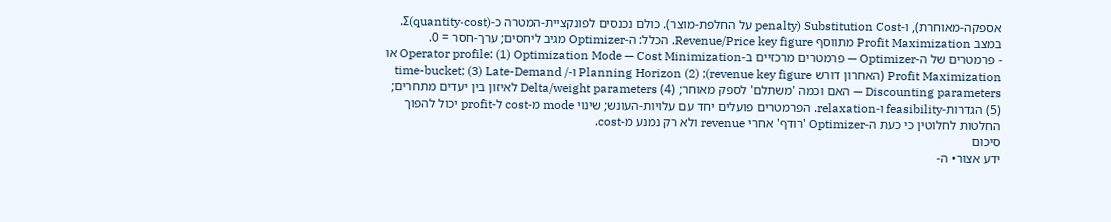אספקה-מאוחרת), ו-Substitution Cost (penalty על החלפת-מוצר). כולם נכנסים לפונקציית-המטרה כ-Σ(quantity·cost). במצב Profit Maximization מתווסף Revenue/Price key figure. הכלל: ה-Optimizer מגיב ליחסים; ערך-חסר = 0.
- פרמטרים של ה-Optimizer — פרמטרים מרכזיים ב-Operator profile: (1) Optimization Mode — Cost Minimization או Profit Maximization (האחרון דורש revenue key figure); (2) Planning Horizon ו-time-bucket; (3) Late-Demand / Discounting parameters — האם וכמה 'משתלם' לספק מאוחר; (4) Delta/weight parameters לאיזון בין יעדים מתחרים; (5) הגדרות-feasibility ו-relaxation. הפרמטרים פועלים יחד עם עלויות-העונש; שינוי mode מ-cost ל-profit יכול להפוך החלטות לחלוטין כי כעת ה-Optimizer 'רודף' אחרי revenue ולא רק נמנע מ-cost.
סיכום
ידע אצור• ה-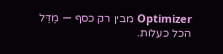Optimizer מבין רק כסף — מַדֵּל הכל כעלות.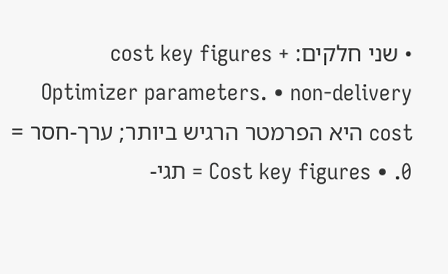• שני חלקים: cost key figures + Optimizer parameters. • non-delivery cost היא הפרמטר הרגיש ביותר; ערך-חסר = 0. • Cost key figures = תגי-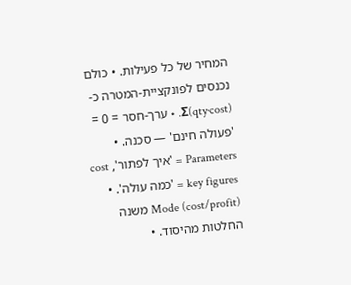המחיר של כל פעילות. • כולם נכנסים לפונקציית-המטרה כ-Σ(qty·cost). • ערך-חסר = 0 = 'פעולה חינם' — סכנה. • Parameters = 'איך לפתור', cost key figures = 'כמה עולה'. • Mode (cost/profit) משנה החלטות מהיסוד. •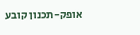אופק-תכנון קובע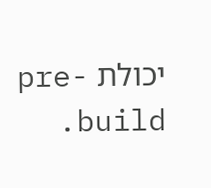יכולת pre-build.